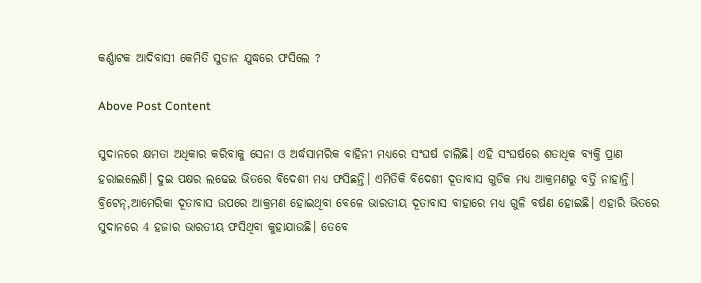କର୍ଣ୍ଣାଟକ ଆଦିବାସୀ କେମିତି ସୁଡାନ ଯୁଦ୍ଧରେ ଫସିଲେ ?

Above Post Content

ସୁଦାନରେ କ୍ଷମତା ଅଧିକାର କରିବାକୁ ସେନା ଓ ଅର୍ଦ୍ଧସାମରିକ ବାହିନୀ ମଧ୍ୟରେ ସଂଘର୍ଷ ଚାଲିଛି। ଏହି ସଂଘର୍ଷରେ ଶତାଧିକ ବ୍ୟକ୍ତି ପ୍ରାଣ ହରାଇଲେଣି। ଦୁଇ ପକ୍ଷର ଲଢେଇ ଭିତରେ ବିଦେଶୀ ମଧ୍ୟ ଫସିଛନ୍ତି। ଏମିତିକି ବିଦେଶୀ ଦୂତାବାସ ଗୁଡିକ ମଧ୍ୟ ଆକ୍ରମଣରୁ ବର୍ତ୍ତି ନାହାନ୍ତି। ବ୍ରିଟେନ୍,ଆମେରିକା ଦୂତାବାସ ଉପରେ ଆକ୍ରମଣ ହୋଇଥିବା ବେଳେ ଭାରତୀୟ ଦୂତାବାସ ବାହାରେ ମଧ୍ୟ ଗୁଳି ବର୍ଷଣ ହୋଇଛି। ଏହାରି ଭିତରେ ସୁଦାନରେ 4 ହଜାର ଭାରତୀୟ ଫସିଥିବା କୁହାଯାଉଛି। ତେବେ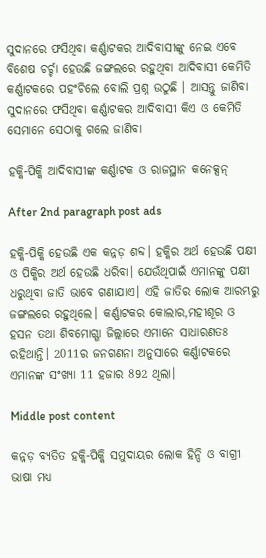ସୁଦାନରେ ଫସିଥିବା କର୍ଣ୍ଣାଟକର ଆଦିବାସୀଙ୍କୁ ନେଇ ଏବେ ବିଶେଷ ଚର୍ଚ୍ଚା ହେଉଛି ଜଙ୍ଗଲରେ ରହୁଥିବା ଆଦିବାସୀ କେମିତି କର୍ଣ୍ଣାଟକରେ ପହଂଚିଲେ ବୋଲି ପ୍ରଶ୍ନ ଉଠୁଛି । ଆସନ୍ତୁ ଜାଣିବା ସୁଦାନରେ ଫସିଥିବା କର୍ଣ୍ଣାଟକର ଆଦିବାସୀ କିଏ ଓ କେମିତି ସେମାନେ ସେଠାକୁ ଗଲେ ଜାଣିବା

ହକ୍କି-ପିକ୍କି ଆଦିବାସୀଙ୍କ କର୍ଣ୍ଣାଟକ ଓ ରାଜସ୍ଥାନ କନେକ୍ସନ୍

After 2nd paragraph post ads

ହକ୍କି-ପିକ୍କି ହେଉଛି ଏକ କନ୍ନଡ଼ ଶବ୍ଦ। ହକ୍କିର ଅର୍ଥ ହେଉଛି ପକ୍ଷୀ ଓ ପିକ୍କିର ଅର୍ଥ ହେଉଛି ଧରିବା। ଯେଉଁଥିପାଇଁ ଏମାନଙ୍କୁ ପକ୍ଷୀ ଧରୁଥିବା ଜାତି ଭାବେ ଗଣାଯାଏ। ଏହି ଜାତିର ଲୋକ ଆରମ୍ଭରୁ ଜଙ୍ଗଲରେ ରହୁଥିଲେ। କର୍ଣ୍ଣାଟକର କୋଲାର,ମହୀଶୂର ଓ ହସନ ତଥା ଶିବମୋଗ୍ଗା ଜିଲ୍ଲାରେ ଏମାନେ ସାଧାରଣତଃ ରହିଥାନ୍ତି। 2011ର ଜନଗଣନା ଅନୁସାରେ କର୍ଣ୍ଣାଟକରେ ଏମାନଙ୍କ ସଂଖ୍ୟା 11 ହଜାର 892 ଥିଲା।

Middle post content

କନ୍ନଡ଼ ବ୍ୟତିତ ହକ୍କି-ପିକ୍କି ସମୁଦାୟର ଲୋକ ହିନ୍ଦି ଓ ବାଗ୍ରୀ ଭାଷା ମଧ୍ୟ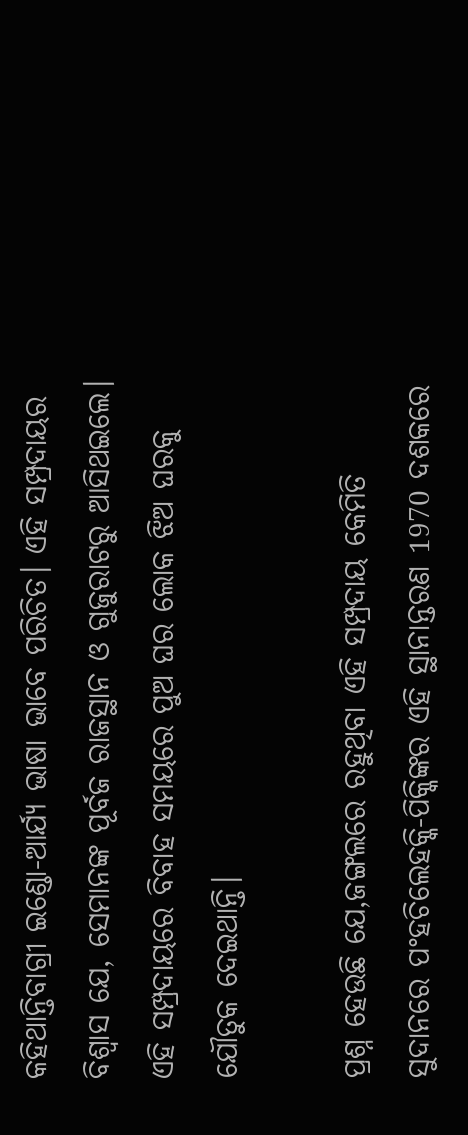କହିଥାନ୍ତିବାଗ୍ରୀ ଇଣ୍ଡୋ-ଆର୍ଯ୍ୟ ଭାଷା ଭାବେ ପରିଚିତ। ଏହି ସମ୍ପ୍ରଦାୟର ବିଶ୍ୱାସ ଯେ, ସେମାନଙ୍କ ପୂର୍ବଜ ରାଜସ୍ଥାନ ଓ ଗୁଜୁରାଟରୁ ଆସିଥଇଲେ। ଏହି ସମ୍ପ୍ରଦାୟରେ ବିବାହ ସମୟରେ ପୁଅ ଘର ଲୋକ ଝିଅ ଘରକୁ ଯୌତୁକ ଦେଇଥାନ୍ତି।

ପ୍ରଶ୍ନ ହେଉଛି ଯେ,ଜଙ୍ଗଲରେ ରହୁଥିବା ଏହି ସମ୍ପ୍ରଦାୟ କେମିତି ସୁଦାନରେ ପଂହଚିଲେହକ୍କି-ପିକ୍କିଙ୍କର ଏହି ସ୍ଥାନାନ୍ତରଣ 1970 ଦଶକରେ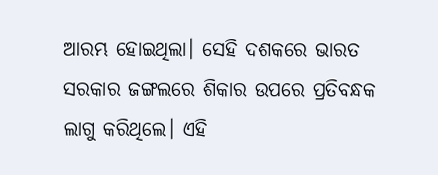ଆରମ୍ଭ ହୋଇଥିଲା। ସେହି ଦଶକରେ ଭାରତ ସରକାର ଜଙ୍ଗଲରେ ଶିକାର ଉପରେ ପ୍ରତିବନ୍ଧକ ଲାଗୁ କରିଥିଲେ। ଏହି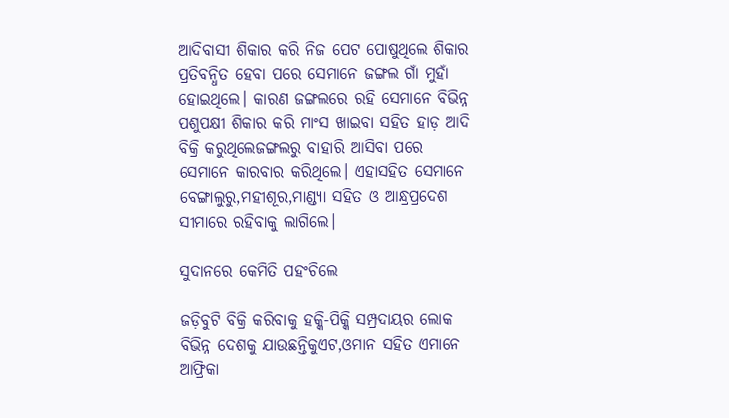ଆଦିବାସୀ ଶିକାର କରି ନିଜ ପେଟ ପୋଷୁଥିଲେ ଶିକାର ପ୍ରତିବନ୍ଧିତ ହେବା ପରେ ସେମାନେ ଜଙ୍ଗଲ ଗାଁ ମୁହାଁ ହୋଇଥିଲେ। କାରଣ ଜଙ୍ଗଲରେ ରହି ସେମାନେ ବିଭିନ୍ନ ପଶୁପକ୍ଷୀ ଶିକାର କରି ମାଂସ ଖାଇବା ସହିତ ହାଡ଼ ଆଦି ବିକ୍ରି କରୁଥିଲେଜଙ୍ଗଲରୁ ବାହାରି ଆସିବା ପରେ ସେମାନେ କାରବାର କରିଥିଲେ। ଏହାସହିତ ସେମାନେ ବେଙ୍ଗାଲୁରୁ,ମହୀଶୂର,ମାଣ୍ଡ୍ୟା ସହିତ ଓ ଆନ୍ଧ୍ରପ୍ରଦେଶ ସୀମାରେ ରହିବାକୁ ଲାଗିଲେ।

ସୁଦାନରେ କେମିତି ପହଂଚିଲେ

ଜଡ଼ିବୁଟି ବିକ୍ରି କରିବାକୁ ହକ୍କି-ପିକ୍କି ସମ୍ପ୍ରଦାୟର ଲୋକ ବିଭିନ୍ନ ଦେଶକୁ ଯାଉଛନ୍ତିକୁଏଟ,ଓମାନ ସହିତ ଏମାନେ ଆଫ୍ରିକା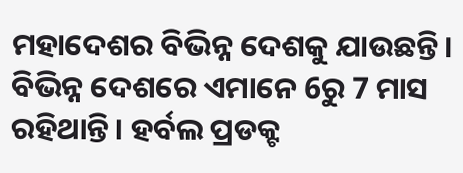ମହାଦେଶର ବିଭିନ୍ନ ଦେଶକୁ ଯାଉଛନ୍ତି। ବିଭିନ୍ନ ଦେଶରେ ଏମାନେ 6ରୁ 7 ମାସ ରହିଥାନ୍ତି। ହର୍ବଲ ପ୍ରଡକ୍ଟ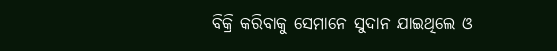ବିକ୍ରି କରିବାକୁ ସେମାନେ ସୁଦାନ ଯାଇଥିଲେ ଓ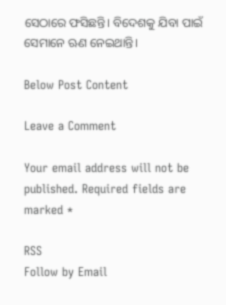ସେଠାରେ ଫସିଛନ୍ତି। ବିଦେଶକୁ ଯିବା ପାଇଁ ସେମାନେ ଋଣ ନେଇଥାନ୍ତି।

Below Post Content

Leave a Comment

Your email address will not be published. Required fields are marked *

RSS
Follow by Email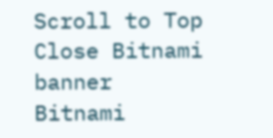Scroll to Top
Close Bitnami banner
Bitnami